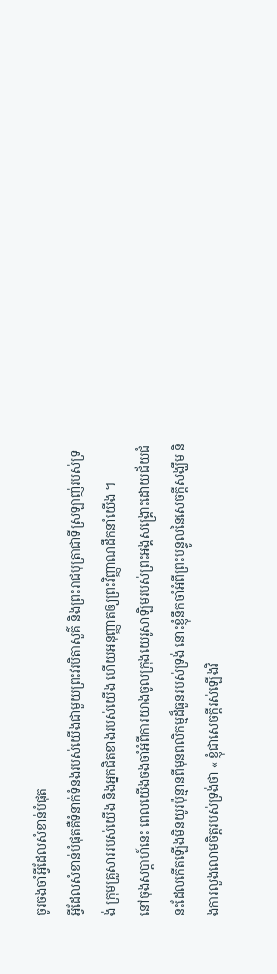ចូរចងចាំអ្វីដែលសំខាន់បំផុត
អ្វីដែលសំខាន់បំផុតគឺទំនាក់ទំនងរបស់យើងជាមួយព្រះវរបិតាសួគ៌ និងព្រះរាជបុត្រាជាទីស្រឡាញ់របស់ទ្រង់ ក្រុមគ្រួសាររបស់យើង និងអ្នកជិតខាងរបស់យើង ហើយអនុញ្ញាតឲ្យព្រះវិញ្ញាណដឹកនាំយើង ។
នៅចុងសប្តាហ៍នេះ ពេលយើងចងចាំអំពីការយាងចូលក្រុងយេរូសាឡិមរបស់ព្រះអង្គសង្គ្រោះដោយជ័យជំនះដែលកើតឡើងមិនយូរប៉ុន្មានពីមុនពលិកម្មដ៏ធួនរបស់ទ្រង់ នោះខ្ញុំនឹកចាំអំពីព្រះបន្ទូលនៃសេចក្ដីសង្ឃឹម និងការលួងលោមចិត្តរបស់ទ្រង់ថា « ខ្ញុំជាសេចក្តីរស់ឡើងវិ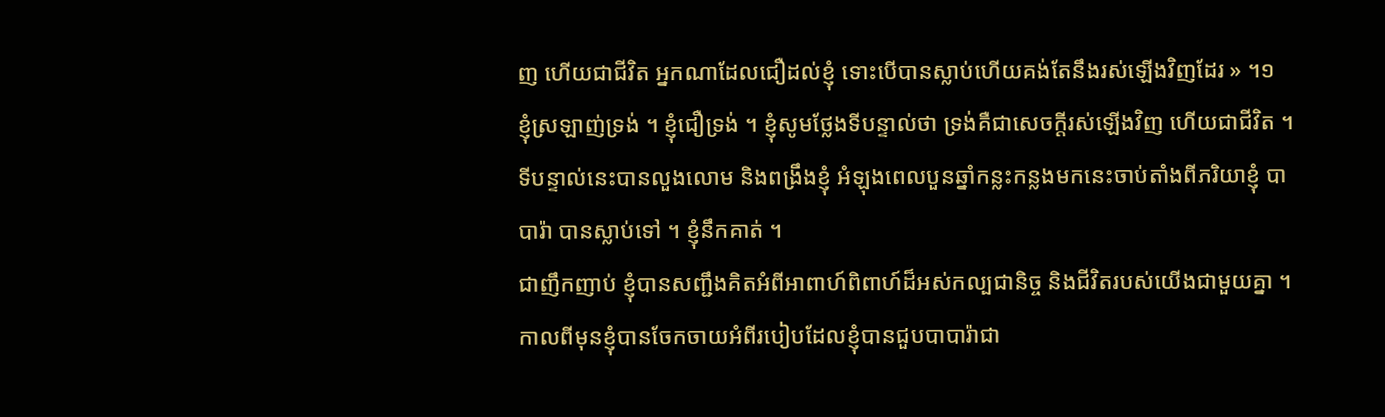ញ ហើយជាជីវិត អ្នកណាដែលជឿដល់ខ្ញុំ ទោះបើបានស្លាប់ហើយគង់តែនឹងរស់ឡើងវិញដែរ » ។១
ខ្ញុំស្រឡាញ់ទ្រង់ ។ ខ្ញុំជឿទ្រង់ ។ ខ្ញុំសូមថ្លែងទីបន្ទាល់ថា ទ្រង់គឺជាសេចក្តីរស់ឡើងវិញ ហើយជាជីវិត ។
ទីបន្ទាល់នេះបានលួងលោម និងពង្រឹងខ្ញុំ អំឡុងពេលបួនឆ្នាំកន្លះកន្លងមកនេះចាប់តាំងពីភរិយាខ្ញុំ បាបារ៉ា បានស្លាប់ទៅ ។ ខ្ញុំនឹកគាត់ ។
ជាញឹកញាប់ ខ្ញុំបានសញ្ជឹងគិតអំពីអាពាហ៍ពិពាហ៍ដ៏អស់កល្បជានិច្ច និងជីវិតរបស់យើងជាមួយគ្នា ។
កាលពីមុនខ្ញុំបានចែកចាយអំពីរបៀបដែលខ្ញុំបានជួបបាបារ៉ាជា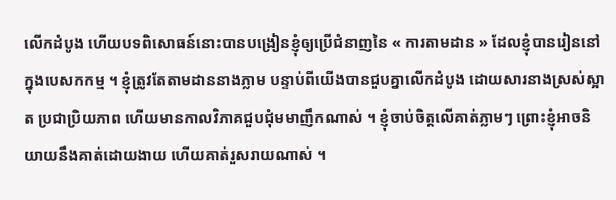លើកដំបូង ហើយបទពិសោធន៍នោះបានបង្រៀនខ្ញុំឲ្យប្រើជំនាញនៃ « ការតាមដាន » ដែលខ្ញុំបានរៀននៅក្នុងបេសកកម្ម ។ ខ្ញុំត្រូវតែតាមដាននាងភ្លាម បន្ទាប់ពីយើងបានជួបគ្នាលើកដំបូង ដោយសារនាងស្រស់ស្អាត ប្រជាប្រិយភាព ហើយមានកាលវិភាគជួបជុំមមាញឹកណាស់ ។ ខ្ញុំចាប់ចិត្តលើគាត់ភ្លាមៗ ព្រោះខ្ញុំអាចនិយាយនឹងគាត់ដោយងាយ ហើយគាត់រួសរាយណាស់ ។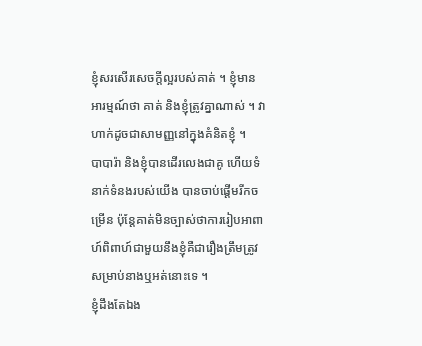ខ្ញុំសរសើរសេចក្ដីល្អរបស់គាត់ ។ ខ្ញុំមានអារម្មណ៍ថា គាត់ និងខ្ញុំត្រូវគ្នាណាស់ ។ វាហាក់ដូចជាសាមញ្ញនៅក្នុងគំនិតខ្ញុំ ។
បាបារ៉ា និងខ្ញុំបានដើរលេងជាគូ ហើយទំនាក់ទំនងរបស់យើង បានចាប់ផ្ដើមរីកចម្រើន ប៉ុន្តែគាត់មិនច្បាស់ថាការរៀបអាពាហ៍ពិពាហ៍ជាមួយនឹងខ្ញុំគឺជារឿងត្រឹមត្រូវសម្រាប់នាងឬអត់នោះទេ ។
ខ្ញុំដឹងតែឯង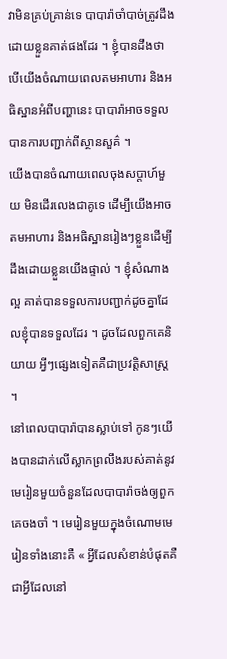វាមិនគ្រប់គ្រាន់ទេ បាបារ៉ាចាំបាច់ត្រូវដឹងដោយខ្លួនគាត់ផងដែរ ។ ខ្ញុំបានដឹងថា បើយើងចំណាយពេលតមអាហារ និងអធិស្ឋានអំពីបញ្ហានេះ បាបារ៉ាអាចទទួលបានការបញ្ជាក់ពីស្ថានសួគ៌ ។
យើងបានចំណាយពេលចុងសប្តាហ៍មួយ មិនដើរលេងជាគូទេ ដើម្បីយើងអាចតមអាហារ និងអធិស្ឋានរៀងៗខ្លួនដើម្បីដឹងដោយខ្លួនយើងផ្ទាល់ ។ ខ្ញុំសំណាងល្អ គាត់បានទទួលការបញ្ជាក់ដូចគ្នាដែលខ្ញុំបានទទួលដែរ ។ ដូចដែលពួកគេនិយាយ អ្វីៗផ្សេងទៀតគឺជាប្រវត្តិសាស្ត្រ ។
នៅពេលបាបារ៉ាបានស្លាប់ទៅ កូនៗយើងបានដាក់លើស្លាកព្រលឹងរបស់គាត់នូវមេរៀនមួយចំនួនដែលបាបារ៉ាចង់ឲ្យពួកគេចងចាំ ។ មេរៀនមួយក្នុងចំណោមមេរៀនទាំងនោះគឺ « អ្វីដែលសំខាន់បំផុតគឺជាអ្វីដែលនៅ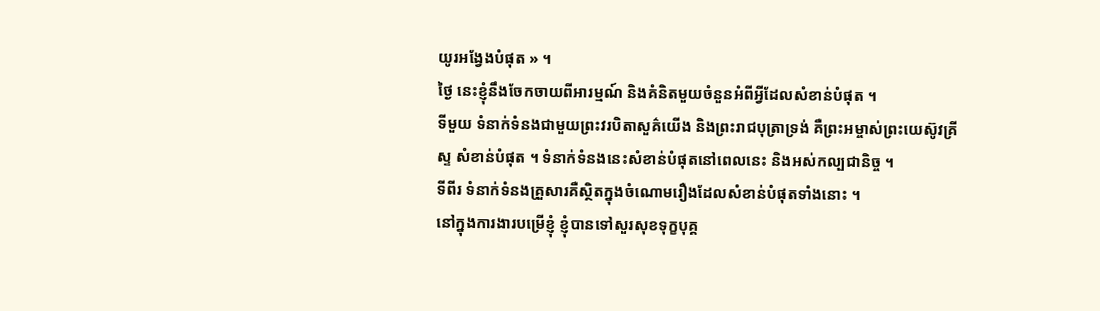យូរអង្វែងបំផុត » ។
ថ្ងៃ នេះខ្ញុំនឹងចែកចាយពីអារម្មណ៍ និងគំនិតមួយចំនួនអំពីអ្វីដែលសំខាន់បំផុត ។
ទីមួយ ទំនាក់ទំនងជាមួយព្រះវរបិតាសួគ៌យើង និងព្រះរាជបុត្រាទ្រង់ គឺព្រះអម្ចាស់ព្រះយេស៊ូវគ្រីស្ទ សំខាន់បំផុត ។ ទំនាក់ទំនងនេះសំខាន់បំផុតនៅពេលនេះ និងអស់កល្បជានិច្ច ។
ទីពីរ ទំនាក់ទំនងគ្រួសារគឺស្ថិតក្នុងចំណោមរឿងដែលសំខាន់បំផុតទាំងនោះ ។
នៅក្នុងការងារបម្រើខ្ញុំ ខ្ញុំបានទៅសួរសុខទុក្ខបុគ្គ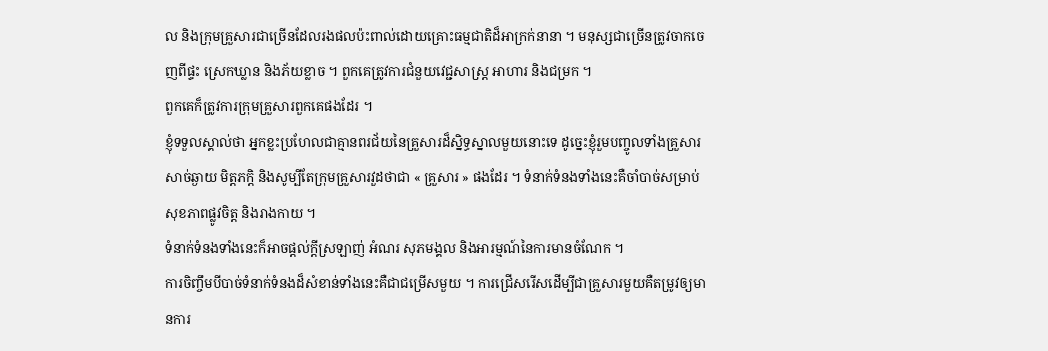ល និងក្រុមគ្រួសារជាច្រើនដែលរងផលប៉ះពាល់ដោយគ្រោះធម្មជាតិដ៏អាក្រក់នានា ។ មនុស្សជាច្រើនត្រូវចាកចេញពីផ្ទះ ស្រេកឃ្លាន និងភ័យខ្លាច ។ ពួកគេត្រូវការជំនួយវេជ្ជសាស្ត្រ អាហារ និងជម្រក ។
ពួកគេក៏ត្រូវការក្រុមគ្រួសារពួកគេផងដែរ ។
ខ្ញុំទទួលស្គាល់ថា អ្នកខ្លះប្រហែលជាគ្មានពរជ័យនៃគ្រួសារដ៏ស្និទ្ធស្នាលមួយនោះទេ ដូច្នេះខ្ញុំរួមបញ្ចូលទាំងគ្រួសារសាច់ឆ្ងាយ មិត្តភក្តិ និងសូម្បីតែក្រុមគ្រួសារវួដថាជា « គ្រួសារ » ផងដែរ ។ ទំនាក់ទំនងទាំងនេះគឺចាំបាច់សម្រាប់សុខភាពផ្លូវចិត្ត និងរាងកាយ ។
ទំនាក់ទំនងទាំងនេះក៏អាចផ្ដល់ក្ដីស្រឡាញ់ អំណរ សុភមង្គល និងអារម្មណ៍នៃការមានចំណែក ។
ការចិញ្ចឹមបីបាច់ទំនាក់ទំនងដ៏សំខាន់ទាំងនេះគឺជាជម្រើសមួយ ។ ការជ្រើសរើសដើម្បីជាគ្រួសារមួយគឺតម្រូវឲ្យមានការ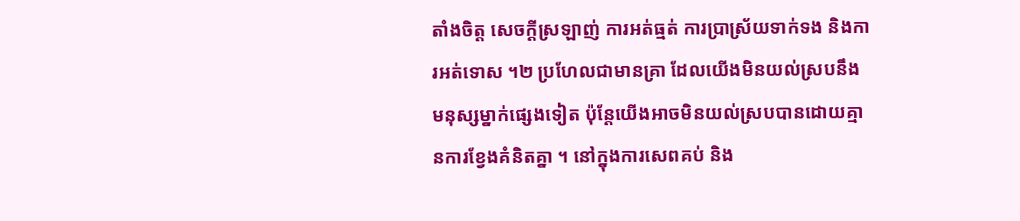តាំងចិត្ត សេចក្ដីស្រឡាញ់ ការអត់ធ្មត់ ការប្រាស្រ័យទាក់ទង និងការអត់ទោស ។២ ប្រហែលជាមានគ្រា ដែលយើងមិនយល់ស្របនឹងមនុស្សម្នាក់ផ្សេងទៀត ប៉ុន្តែយើងអាចមិនយល់ស្របបានដោយគ្មានការខ្វែងគំនិតគ្នា ។ នៅក្នុងការសេពគប់ និង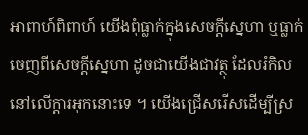អាពាហ៍ពិពាហ៍ យើងពុំធ្លាក់ក្នុងសេចក្ដីស្នេហា ឬធ្លាក់ចេញពីសេចក្ដីស្នេហា ដូចជាយើងជាវត្ថុ ដែលរំកិលនៅលើក្តារអុកនោះទេ ។ យើងជ្រើសរើសដើម្បីស្រ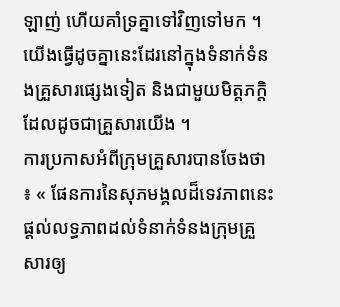ឡាញ់ ហើយគាំទ្រគ្នាទៅវិញទៅមក ។ យើងធ្វើដូចគ្នានេះដែរនៅក្នុងទំនាក់ទំនងគ្រួសារផ្សេងទៀត និងជាមួយមិត្តភក្តិដែលដូចជាគ្រួសារយើង ។
ការប្រកាសអំពីក្រុមគ្រួសារបានចែងថា ៖ « ផែនការនៃសុភមង្គលដ៏ទេវភាពនេះផ្តល់លទ្ធភាពដល់ទំនាក់ទំនងក្រុមគ្រួសារឲ្យ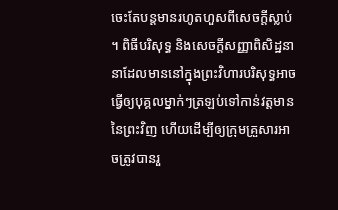ចេះតែបន្តមានរហូតហួសពីសេចក្តីស្លាប់ ។ ពិធីបរិសុទ្ធ និងសេចក្តីសញ្ញាពិសិដ្ឋនានាដែលមាននៅក្នុងព្រះវិហារបរិសុទ្ធអាចធ្វើឲ្យបុគ្គលម្នាក់ៗត្រឡប់ទៅកាន់វត្តមាននៃព្រះវិញ ហើយដើម្បីឲ្យក្រុមគ្រួសារអាចត្រូវបានរួ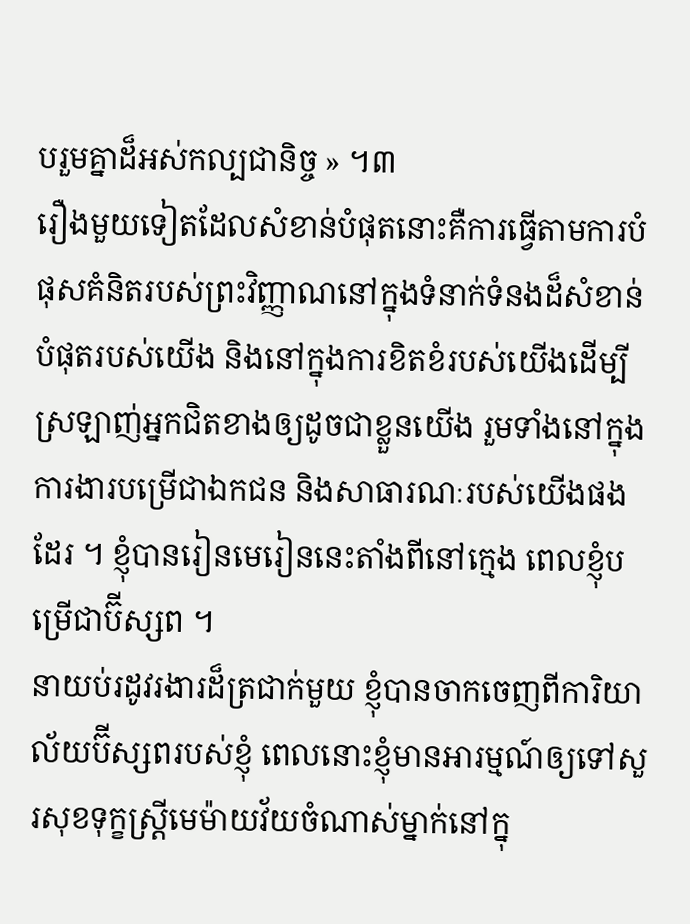បរួមគ្នាដ៏អស់កល្បជានិច្ច » ។៣
រឿងមួយទៀតដែលសំខាន់បំផុតនោះគឺការធ្វើតាមការបំផុសគំនិតរបស់ព្រះវិញ្ញាណនៅក្នុងទំនាក់ទំនងដ៏សំខាន់បំផុតរបស់យើង និងនៅក្នុងការខិតខំរបស់យើងដើម្បីស្រឡាញ់អ្នកជិតខាងឲ្យដូចជាខ្លួនយើង រួមទាំងនៅក្នុងការងារបម្រើជាឯកជន និងសាធារណៈរបស់យើងផងដែរ ។ ខ្ញុំបានរៀនមេរៀននេះតាំងពីនៅក្មេង ពេលខ្ញុំបម្រើជាប៊ីស្សព ។
នាយប់រដូវរងារដ៏ត្រជាក់មួយ ខ្ញុំបានចាកចេញពីការិយាល័យប៊ីស្សពរបស់ខ្ញុំ ពេលនោះខ្ញុំមានអារម្មណ៍ឲ្យទៅសួរសុខទុក្ខស្ត្រីមេម៉ាយវ័យចំណាស់ម្នាក់នៅក្នុ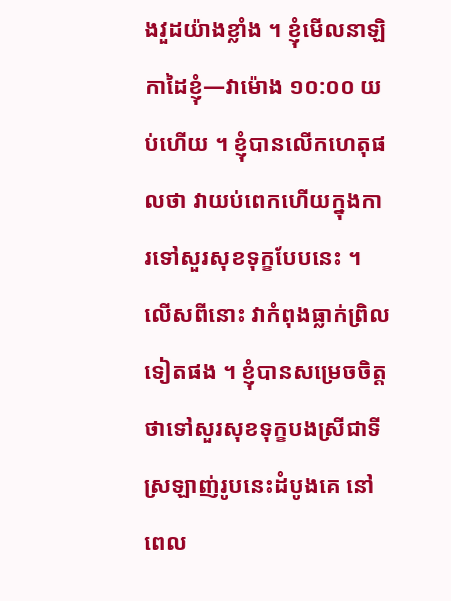ងវួដយ៉ាងខ្លាំង ។ ខ្ញុំមើលនាឡិកាដៃខ្ញុំ—វាម៉ោង ១០:០០ យប់ហើយ ។ ខ្ញុំបានលើកហេតុផលថា វាយប់ពេកហើយក្នុងការទៅសួរសុខទុក្ខបែបនេះ ។ លើសពីនោះ វាកំពុងធ្លាក់ព្រិលទៀតផង ។ ខ្ញុំបានសម្រេចចិត្តថាទៅសួរសុខទុក្ខបងស្រីជាទីស្រឡាញ់រូបនេះដំបូងគេ នៅពេល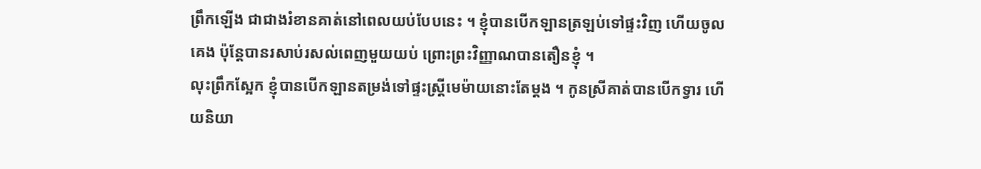ព្រឹកឡើង ជាជាងរំខានគាត់នៅពេលយប់បែបនេះ ។ ខ្ញុំបានបើកឡានត្រឡប់ទៅផ្ទះវិញ ហើយចូលគេង ប៉ុន្តែបានរសាប់រសល់ពេញមួយយប់ ព្រោះព្រះវិញ្ញាណបានតឿនខ្ញុំ ។
លុះព្រឹកស្អែក ខ្ញុំបានបើកឡានតម្រង់ទៅផ្ទះស្ត្រីមេម៉ាយនោះតែម្ដង ។ កូនស្រីគាត់បានបើកទ្វារ ហើយនិយា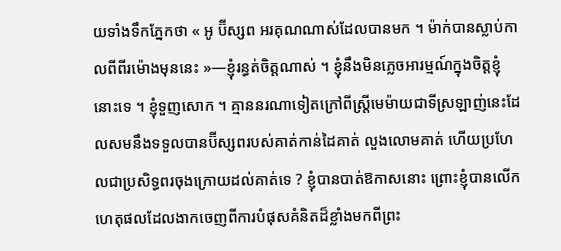យទាំងទឹកភ្នែកថា « អូ ប៊ីស្សព អរគុណណាស់ដែលបានមក ។ ម៉ាក់បានស្លាប់កាលពីពីរម៉ោងមុននេះ »—ខ្ញុំរន្ធត់ចិត្តណាស់ ។ ខ្ញុំនឹងមិនភ្លេចអារម្មណ៍ក្នុងចិត្តខ្ញុំនោះទេ ។ ខ្ញុំទួញសោក ។ គ្មាននរណាទៀតក្រៅពីស្ត្រីមេម៉ាយជាទីស្រឡាញ់នេះដែលសមនឹងទទួលបានប៊ីស្សពរបស់គាត់កាន់ដៃគាត់ លួងលោមគាត់ ហើយប្រហែលជាប្រសិទ្ធពរចុងក្រោយដល់គាត់ទេ ? ខ្ញុំបានបាត់ឱកាសនោះ ព្រោះខ្ញុំបានលើកហេតុផលដែលងាកចេញពីការបំផុសគំនិតដ៏ខ្លាំងមកពីព្រះ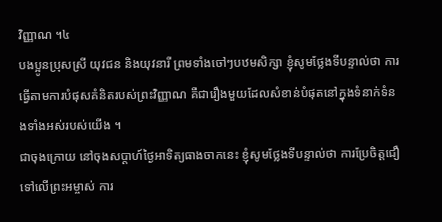វិញ្ញាណ ។៤
បងប្អូនប្រុសស្រី យុវជន និងយុវនារី ព្រមទាំងចៅៗបឋមសិក្សា ខ្ញុំសូមថ្លែងទីបន្ទាល់ថា ការធ្វើតាមការបំផុសគំនិតរបស់ព្រះវិញ្ញាណ គឺជារឿងមួយដែលសំខាន់បំផុតនៅក្នុងទំនាក់ទំនងទាំងអស់របស់យើង ។
ជាចុងក្រោយ នៅចុងសប្តាហ៍ថ្ងៃអាទិត្យធាងចាកនេះ ខ្ញុំសូមថ្លែងទីបន្ទាល់ថា ការប្រែចិត្តជឿទៅលើព្រះអម្ចាស់ ការ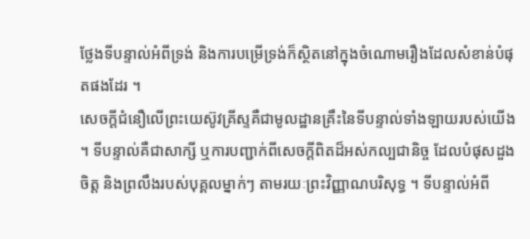ថ្លែងទីបន្ទាល់អំពីទ្រង់ និងការបម្រើទ្រង់ក៏ស្ថិតនៅក្នុងចំណោមរឿងដែលសំខាន់បំផុតផងដែរ ។
សេចក្ដីជំនឿលើព្រះយេស៊ូវគ្រីស្ទគឺជាមូលដ្ឋានគ្រឹះនៃទីបន្ទាល់ទាំងឡាយរបស់យើង ។ ទីបន្ទាល់គឺជាសាក្សី ឬការបញ្ជាក់ពីសេចក្ដីពិតដ៏អស់កល្បជានិច្ច ដែលបំផុសដួងចិត្ត និងព្រលឹងរបស់បុគ្គលម្នាក់ៗ តាមរយៈព្រះវិញ្ញាណបរិសុទ្ធ ។ ទីបន្ទាល់អំពី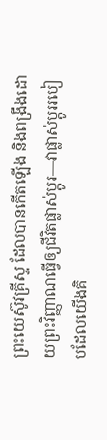ព្រះយេស៊ូវគ្រីស្ទ ដែលបានកើតឡើង និងពង្រឹងដោយព្រះវិញ្ញាណធ្វើឲ្យជីវិតផ្លាស់ប្ដូរ—វាផ្លាស់ប្តូររបៀបដែលយើងគិ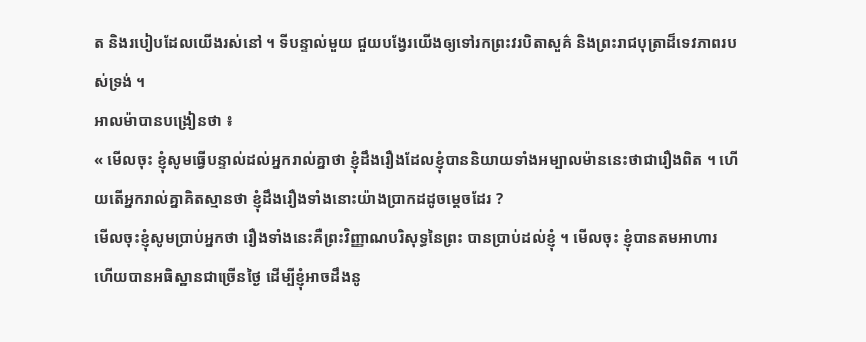ត និងរបៀបដែលយើងរស់នៅ ។ ទីបន្ទាល់មួយ ជួយបង្វែរយើងឲ្យទៅរកព្រះវរបិតាសួគ៌ និងព្រះរាជបុត្រាដ៏ទេវភាពរបស់ទ្រង់ ។
អាលម៉ាបានបង្រៀនថា ៖
« មើលចុះ ខ្ញុំសូមធ្វើបន្ទាល់ដល់អ្នករាល់គ្នាថា ខ្ញុំដឹងរឿងដែលខ្ញុំបាននិយាយទាំងអម្បាលម៉ាននេះថាជារឿងពិត ។ ហើយតើអ្នករាល់គ្នាគិតស្មានថា ខ្ញុំដឹងរឿងទាំងនោះយ៉ាងប្រាកដដូចម្ដេចដែរ ?
មើលចុះខ្ញុំសូមប្រាប់អ្នកថា រឿងទាំងនេះគឺព្រះវិញ្ញាណបរិសុទ្ធនៃព្រះ បានប្រាប់ដល់ខ្ញុំ ។ មើលចុះ ខ្ញុំបានតមអាហារ ហើយបានអធិស្ឋានជាច្រើនថ្ងៃ ដើម្បីខ្ញុំអាចដឹងនូ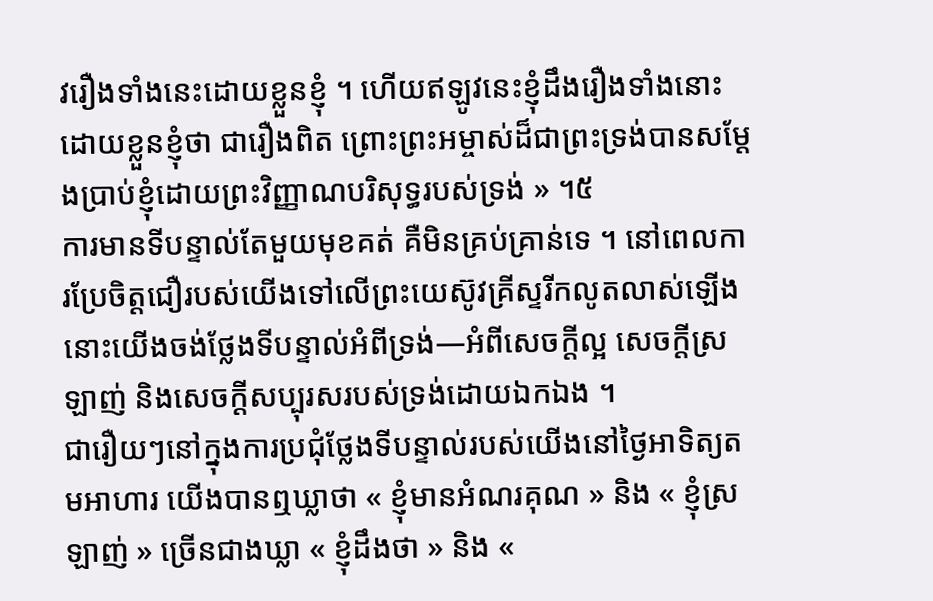វរឿងទាំងនេះដោយខ្លួនខ្ញុំ ។ ហើយឥឡូវនេះខ្ញុំដឹងរឿងទាំងនោះដោយខ្លួនខ្ញុំថា ជារឿងពិត ព្រោះព្រះអម្ចាស់ដ៏ជាព្រះទ្រង់បានសម្ដែងប្រាប់ខ្ញុំដោយព្រះវិញ្ញាណបរិសុទ្ធរបស់ទ្រង់ » ។៥
ការមានទីបន្ទាល់តែមួយមុខគត់ គឺមិនគ្រប់គ្រាន់ទេ ។ នៅពេលការប្រែចិត្ដជឿរបស់យើងទៅលើព្រះយេស៊ូវគ្រីស្ទរីកលូតលាស់ឡើង នោះយើងចង់ថ្លែងទីបន្ទាល់អំពីទ្រង់—អំពីសេចក្តីល្អ សេចក្តីស្រឡាញ់ និងសេចក្តីសប្បុរសរបស់ទ្រង់ដោយឯកឯង ។
ជារឿយៗនៅក្នុងការប្រជុំថ្លែងទីបន្ទាល់របស់យើងនៅថ្ងៃអាទិត្យតមអាហារ យើងបានឮឃ្លាថា « ខ្ញុំមានអំណរគុណ » និង « ខ្ញុំស្រឡាញ់ » ច្រើនជាងឃ្លា « ខ្ញុំដឹងថា » និង «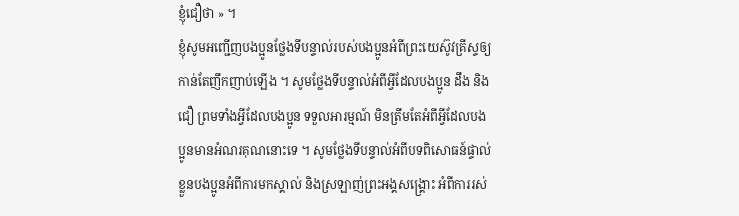ខ្ញុំជឿថា » ។
ខ្ញុំសូមអញ្ជើញបងប្អូនថ្លែងទីបន្ទាល់របស់បងប្អូនអំពីព្រះយេស៊ូវគ្រីស្ទឲ្យកាន់តែញឹកញាប់ឡើង ។ សូមថ្លែងទីបន្ទាល់អំពីអ្វីដែលបងប្អូន ដឹង និង ជឿ ព្រមទាំងអ្វីដែលបងប្អូន ទទួលអារម្មណ៍ មិនត្រឹមតែអំពីអ្វីដែលបងប្អូនមានអំណរគុណនោះទេ ។ សូមថ្លែងទីបន្ទាល់អំពីបទពិសោធន៍ផ្ទាល់ខ្លួនបងប្អូនអំពីការមកស្គាល់ និងស្រឡាញ់ព្រះអង្គសង្គ្រោះ អំពីការរស់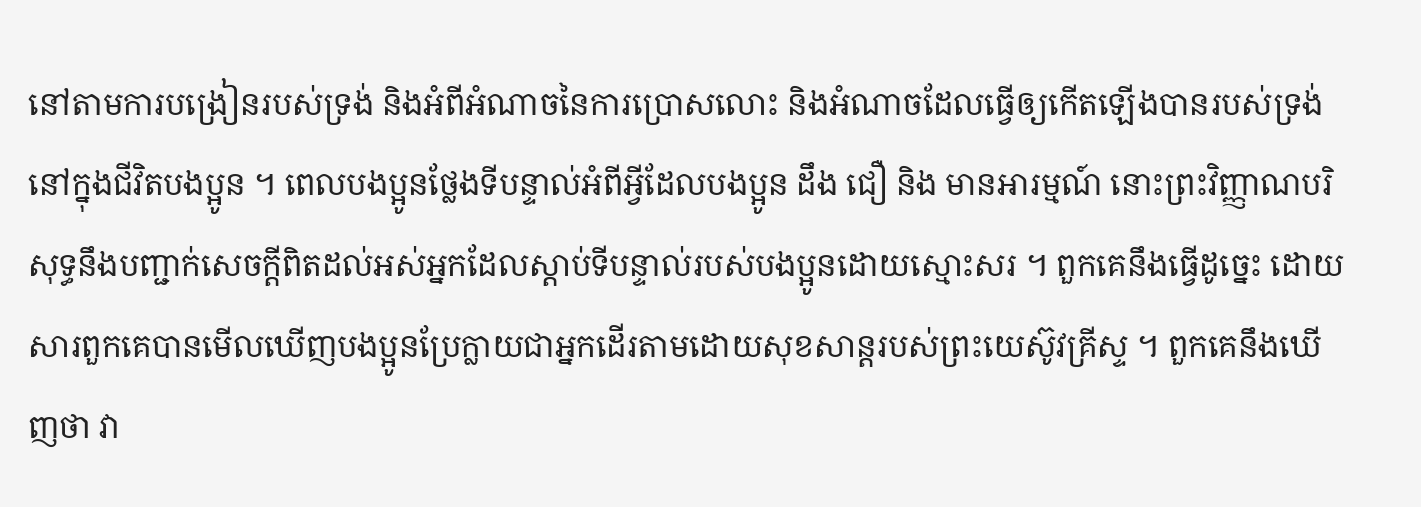នៅតាមការបង្រៀនរបស់ទ្រង់ និងអំពីអំណាចនៃការប្រោសលោះ និងអំណាចដែលធ្វើឲ្យកើតឡើងបានរបស់ទ្រង់នៅក្នុងជីវិតបងប្អូន ។ ពេលបងប្អូនថ្លែងទីបន្ទាល់អំពីអ្វីដែលបងប្អូន ដឹង ជឿ និង មានអារម្មណ៍ នោះព្រះវិញ្ញាណបរិសុទ្ធនឹងបញ្ជាក់សេចក្ដីពិតដល់អស់អ្នកដែលស្តាប់ទីបន្ទាល់របស់បងប្អូនដោយស្មោះសរ ។ ពួកគេនឹងធ្វើដូច្នេះ ដោយសារពួកគេបានមើលឃើញបងប្អូនប្រែក្លាយជាអ្នកដើរតាមដោយសុខសាន្តរបស់ព្រះយេស៊ូវគ្រីស្ទ ។ ពួកគេនឹងឃើញថា វា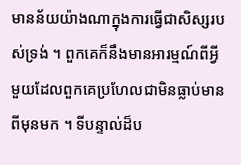មានន័យយ៉ាងណាក្នុងការធ្វើជាសិស្សរបស់ទ្រង់ ។ ពួកគេក៏នឹងមានអារម្មណ៍ពីអ្វីមួយដែលពួកគេប្រហែលជាមិនធ្លាប់មានពីមុនមក ។ ទីបន្ទាល់ដ៏ប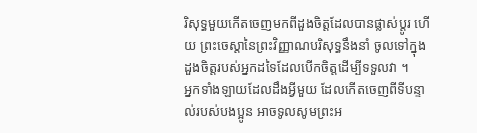រិសុទ្ធមួយកើតចេញមកពីដួងចិត្តដែលបានផ្លាស់ប្ដូរ ហើយ ព្រះចេស្ដានៃព្រះវិញ្ញាណបរិសុទ្ធនឹងនាំ ចូលទៅក្នុងដួងចិត្តរបស់អ្នកដទៃដែលបើកចិត្តដើម្បីទទួលវា ។
អ្នកទាំងឡាយដែលដឹងអ្វីមួយ ដែលកើតចេញពីទីបន្ទាល់របស់បងប្អូន អាចទូលសូមព្រះអ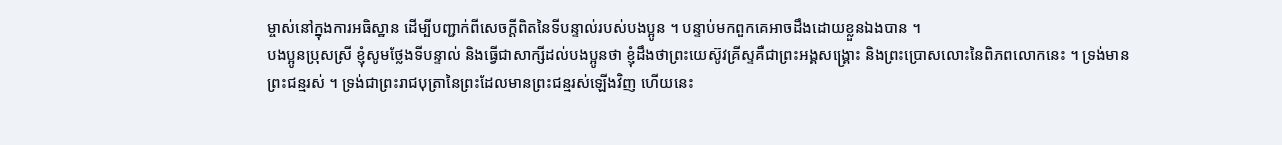ម្ចាស់នៅក្នុងការអធិស្ឋាន ដើម្បីបញ្ជាក់ពីសេចក្ដីពិតនៃទីបន្ទាល់របស់បងប្អូន ។ បន្ទាប់មកពួកគេអាចដឹងដោយខ្លួនឯងបាន ។
បងប្អូនប្រុសស្រី ខ្ញុំសូមថ្លែងទីបន្ទាល់ និងធ្វើជាសាក្សីដល់បងប្អូនថា ខ្ញុំដឹងថាព្រះយេស៊ូវគ្រីស្ទគឺជាព្រះអង្គសង្គ្រោះ និងព្រះប្រោសលោះនៃពិភពលោកនេះ ។ ទ្រង់មានព្រះជន្មរស់ ។ ទ្រង់ជាព្រះរាជបុត្រានៃព្រះដែលមានព្រះជន្មរស់ឡើងវិញ ហើយនេះ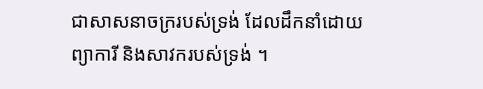ជាសាសនាចក្ររបស់ទ្រង់ ដែលដឹកនាំដោយព្យាការី និងសាវករបស់ទ្រង់ ។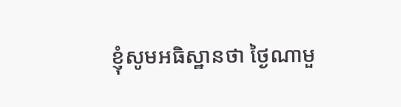ខ្ញុំសូមអធិស្ឋានថា ថ្ងៃណាមួ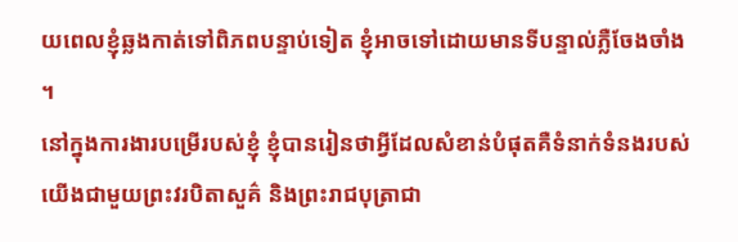យពេលខ្ញុំឆ្លងកាត់ទៅពិភពបន្ទាប់ទៀត ខ្ញុំអាចទៅដោយមានទីបន្ទាល់ភ្លឺចែងចាំង ។
នៅក្នុងការងារបម្រើរបស់ខ្ញុំ ខ្ញុំបានរៀនថាអ្វីដែលសំខាន់បំផុតគឺទំនាក់ទំនងរបស់យើងជាមួយព្រះវរបិតាសួគ៌ និងព្រះរាជបុត្រាជា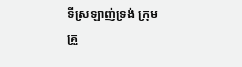ទីស្រឡាញ់ទ្រង់ ក្រុមគ្រួ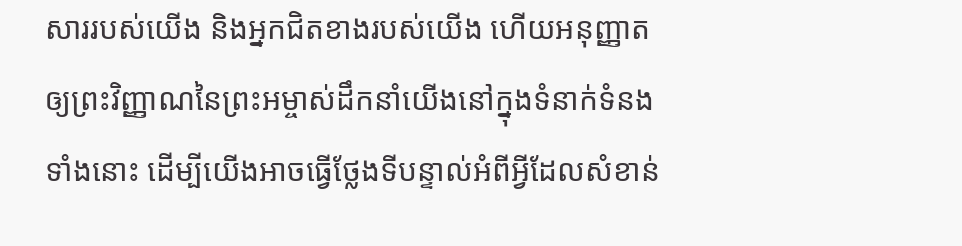សាររបស់យើង និងអ្នកជិតខាងរបស់យើង ហើយអនុញ្ញាតឲ្យព្រះវិញ្ញាណនៃព្រះអម្ចាស់ដឹកនាំយើងនៅក្នុងទំនាក់ទំនងទាំងនោះ ដើម្បីយើងអាចធ្វើថ្លែងទីបន្ទាល់អំពីអ្វីដែលសំខាន់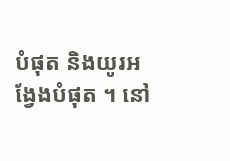បំផុត និងយូរអង្វែងបំផុត ។ នៅ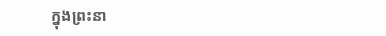ក្នុងព្រះនា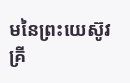មនៃព្រះយេស៊ូវគ្រី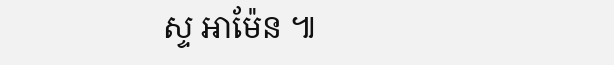ស្ទ អាម៉ែន ៕